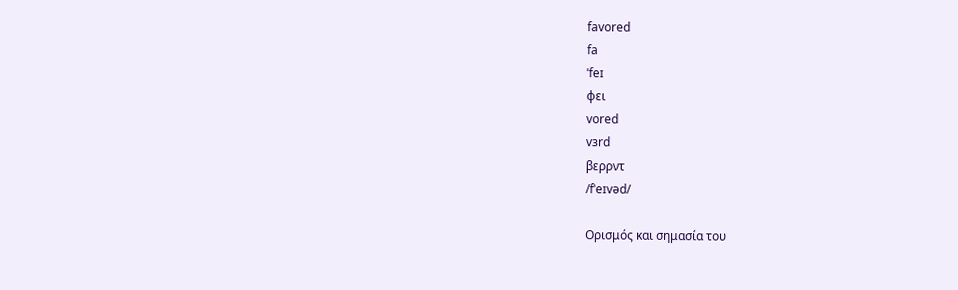favored
fa
ˈfeɪ
φει
vored
vɜrd
βερρντ
/fˈeɪvəd/

Ορισμός και σημασία του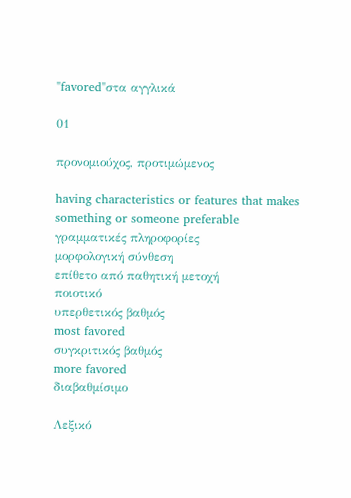"favored"στα αγγλικά

01

προνομιούχος, προτιμώμενος

having characteristics or features that makes something or someone preferable
γραμματικές πληροφορίες
μορφολογική σύνθεση
επίθετο από παθητική μετοχή
ποιοτικό
υπερθετικός βαθμός
most favored
συγκριτικός βαθμός
more favored
διαβαθμίσιμο

Λεξικό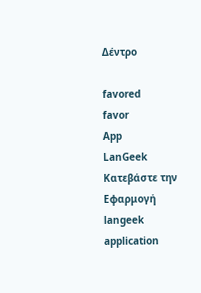Δέντρο

favored
favor
App
LanGeek
Κατεβάστε την Εφαρμογή
langeek application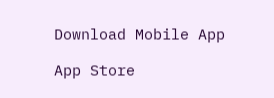Download Mobile App

App Store